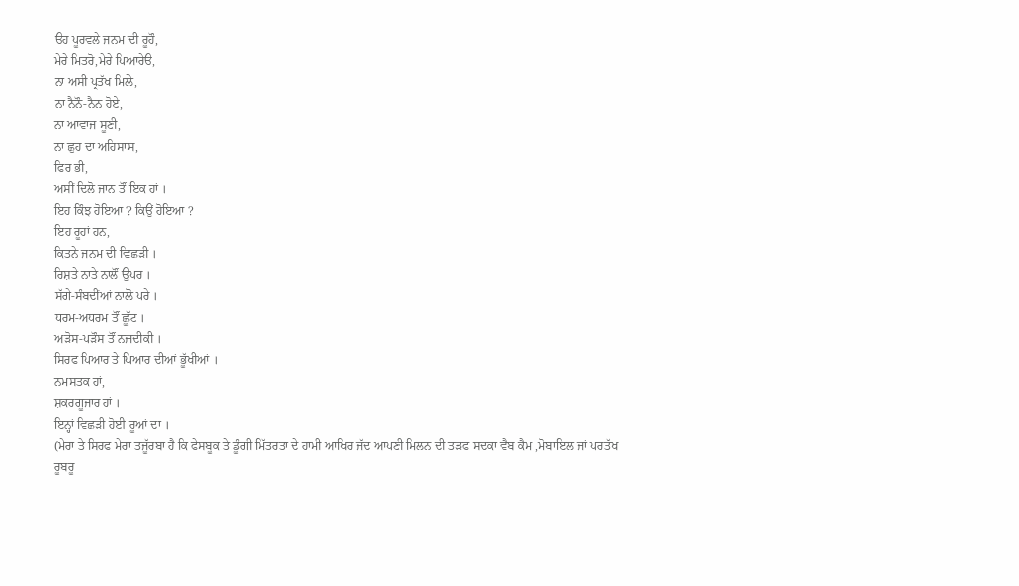ੳਹ ਪੂਰਵਲੇ ਜਨਮ ਦੀ ਰੂਹੌ,
ਮੇਰੇ ਮਿਤਰੋ,ਮੇਰੇ ਪਿਆਰੇੳ,
ਨਾ ਅਸੀ ਪ੍ਰਤੱਖ ਮਿਲੇ,
ਨਾ ਨੈਨੌ-ਨੈਨ ਹੋਏ,
ਨਾ ਆਵਾਜ ਸੂਣੀ,
ਨਾ ਛੁਹ ਦਾ ਅਹਿਸਾਸ,
ਫਿਰ ਭੀ,
ਅਸੀਂ ਦਿਲੋ ਜਾਨ ਤੌਂ ਇਕ ਹਾਂ ।
ਇਹ ਕਿੰਝ ਹੋਇਆ ? ਕਿਉਂ ਹੋਇਆ ?
ਇਹ ਰੂਹਾਂ ਹਨ,
ਕਿਤਨੇ ਜਨਮ ਦੀ ਵਿਛੜੀ ।
ਰਿਸ਼ਤੇ ਨਾਤੇ ਨਾਲੌਂ ਉਪਰ ।
ਸੱਗੇ-ਸੰਬਦੀਂਆਂ ਨਾਲੋ ਪਰੇ ।
ਧਰਮ-ਅਧਰਮ ਤੌਂ ਛੂੱਟ ।
ਅੜੋਸ-ਪੜੌਸ ਤੌਂ ਨਜਦੀਕੀ ।
ਸਿਰਫ ਪਿਆਰ ਤੇ ਪਿਆਰ ਦੀਆਂ ਭੂੱਖੀਆਂ ।
ਨਮਸਤਕ ਹਾਂ,
ਸ਼ਕਰਗੂਜਾਰ ਹਾਂ ।
ਇਨ੍ਹਾਂ ਵਿਛੜੀ ਹੋਈ ਰੂਆਂ ਦਾ ।
(ਮੇਰਾ ਤੇ ਸਿਰਫ ਮੇਰਾ ਤਜੂੱਰਬਾ ਹੈ ਕਿ ਫੇਸਬੂਕ ਤੇ ਡੂੰਗੀ ਮਿੱਤਰਤਾ ਦੇ ਹਾਮੀ ਆਖਿਰ ਜੱਦ ਆਪਣੀ ਮਿਲਨ ਦੀ ਤੜਫ ਸਦਕਾ ਵੈਬ ਕੈਮ ,ਮੋਬਾਇਲ ਜਾਂ ਪਰਤੱਖ ਰੂਬਰੂ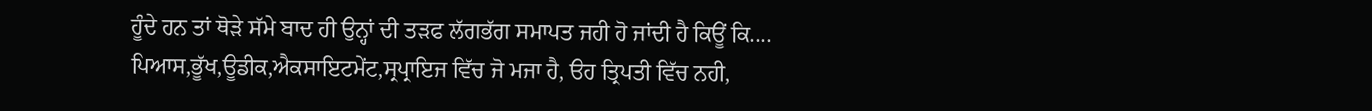ਹੂੰਦੇ ਹਨ ਤਾਂ ਥੋੜੇ ਸੱਮੇ ਬਾਦ ਹੀ ਉਨ੍ਹਾਂ ਦੀ ਤੜਫ ਲੱਗਭੱਗ ਸਮਾਪਤ ਜਹੀ ਹੋ ਜਾਂਦੀ ਹੈ ਕਿਊਂ ਕਿ.... ਪਿਆਸ,ਭੂੱਖ,ਊਡੀਕ,ਐਕਸਾਇਟਮੇਂਟ,ਸ੍ਰਪ੍ਰਾਇਜ ਵਿੱਚ ਜੋ ਮਜਾ ਹੈ, ੳਹ ਤ੍ਰਿਪਤੀ ਵਿੱਚ ਨਹੀ,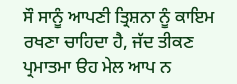ਸੌ ਸਾਨੂੰ ਆਪਣੀ ਤ੍ਰਿਸ਼ਨਾ ਨੂੰ ਕਾਇਮ ਰਖਣਾ ਚਾਹਿਦਾ ਹੈ, ਜੱਦ ਤੀਕਣ ਪ੍ਰਮਾਤਮਾ ੳਹ ਮੇਲ ਆਪ ਨ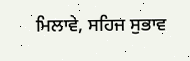ਮਿਲਾਵੇ, ਸਹਿਜ ਸੁਭਾਵ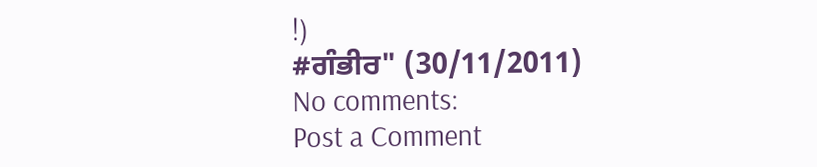!)
#ਗੰਭੀਰ" (30/11/2011)
No comments:
Post a Comment